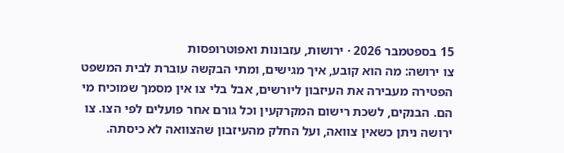15 בספטמבר 2026 · ירושות, עזבונות ואפוטרופסות
צו ירושה: מה הוא קובע, איך מגישים, ומתי הבקשה עוברת לבית המשפט
הפטירה מעבירה את העיזבון ליורשים, אבל בלי צו אין מסמך שמוכיח מי הם. הבנקים, לשכת רישום המקרקעין וכל גורם אחר פועלים לפי הצו. צו ירושה ניתן כשאין צוואה, ועל החלק מהעיזבון שהצוואה לא כיסתה.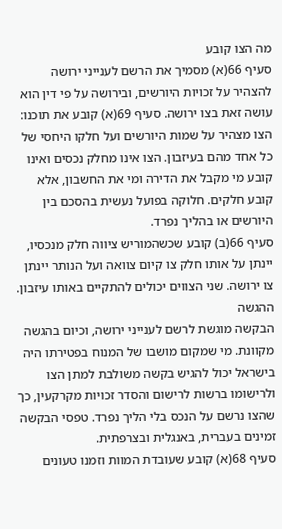מה הצו קובע
סעיף 66(א) מסמיך את הרשם לענייני ירושה להצהיר על זכויות היורשים, ובירושה על פי דין הוא עושה זאת בצו ירושה. סעיף 69(א) קובע את תוכנו: הצו מצהיר על שמות היורשים ועל חלקו היחסי של כל אחד מהם בעיזבון. הצו אינו מחלק נכסים ואינו קובע מי מקבל את הדירה ומי את החשבון, אלא קובע חלקים. חלוקה בפועל נעשית בהסכם בין היורשים או בהליך נפרד.
סעיף 66(ב) קובע שכשהמוריש ציווה חלק מנכסיו, יינתן על אותו חלק צו קיום צוואה ועל הנותר יינתן צו ירושה. שני הצווים יכולים להתקיים באותו עיזבון.
ההגשה
הבקשה מוגשת לרשם לענייני ירושה, וכיום בהגשה מקוונת. מי שמקום מושבו של המנוח בפטירתו היה בישראל יכול להגיש בקשה משולבת למתן הצו ולרישומו ברשות לרישום והסדר זכויות מקרקעין, כך שהצו נרשם על הנכס בלי הליך נפרד. טפסי הבקשה זמינים בעברית, באנגלית ובצרפתית.
סעיף 68(א) קובע שעובדת המוות וזמנו טעונים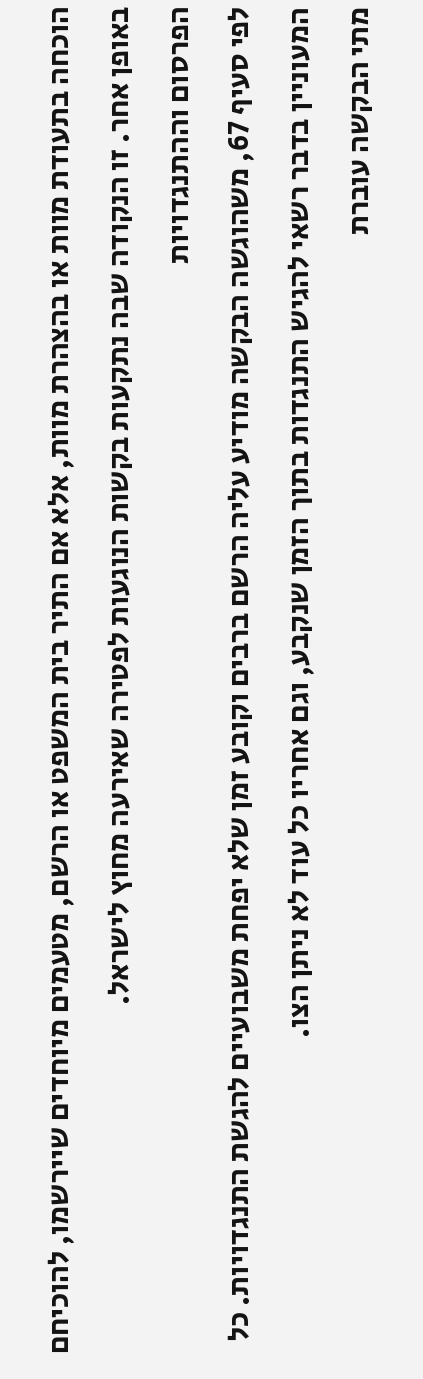הוכחה בתעודת מוות או בהצהרת מוות, אלא אם התיר בית המשפט או הרשם, מטעמים מיוחדים שיירשמו, להוכיחם באופן אחר. זו הנקודה שבה נתקעות בקשות הנוגעות לפטירה שאירעה מחוץ לישראל.
הפרסום וההתנגדויות
לפי סעיף 67, משהוגשה הבקשה מודיע עליה הרשם ברבים וקובע זמן שלא יפחת משבועיים להגשת התנגדויות. כל המעוניין בדבר רשאי להגיש התנגדות בתוך הזמן שנקבע, וגם אחריו כל עוד לא ניתן הצו.
מתי הבקשה עוברת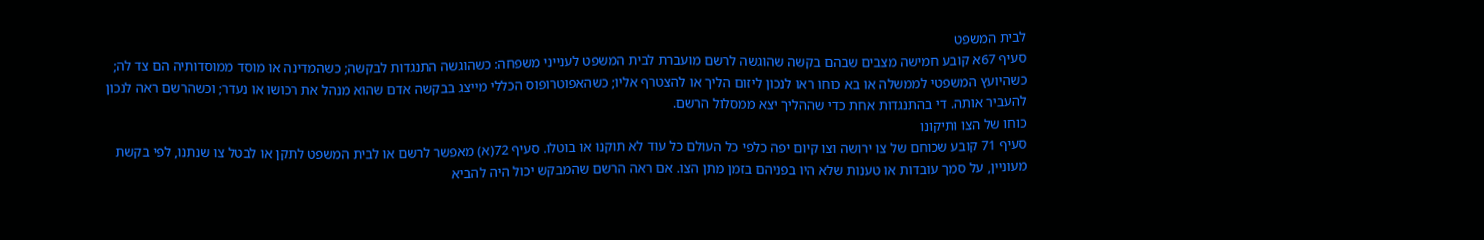לבית המשפט
סעיף 67א קובע חמישה מצבים שבהם בקשה שהוגשה לרשם מועברת לבית המשפט לענייני משפחה: כשהוגשה התנגדות לבקשה; כשהמדינה או מוסד ממוסדותיה הם צד לה; כשהיועץ המשפטי לממשלה או בא כוחו ראו לנכון ליזום הליך או להצטרף אליו; כשהאפוטרופוס הכללי מייצג בבקשה אדם שהוא מנהל את רכושו או נעדר; וכשהרשם ראה לנכון להעביר אותה. די בהתנגדות אחת כדי שההליך יצא ממסלול הרשם.
כוחו של הצו ותיקונו
סעיף 71 קובע שכוחם של צו ירושה וצו קיום יפה כלפי כל העולם כל עוד לא תוקנו או בוטלו. סעיף 72(א) מאפשר לרשם או לבית המשפט לתקן או לבטל צו שנתנו, לפי בקשת מעוניין, על סמך עובדות או טענות שלא היו בפניהם בזמן מתן הצו. אם ראה הרשם שהמבקש יכול היה להביא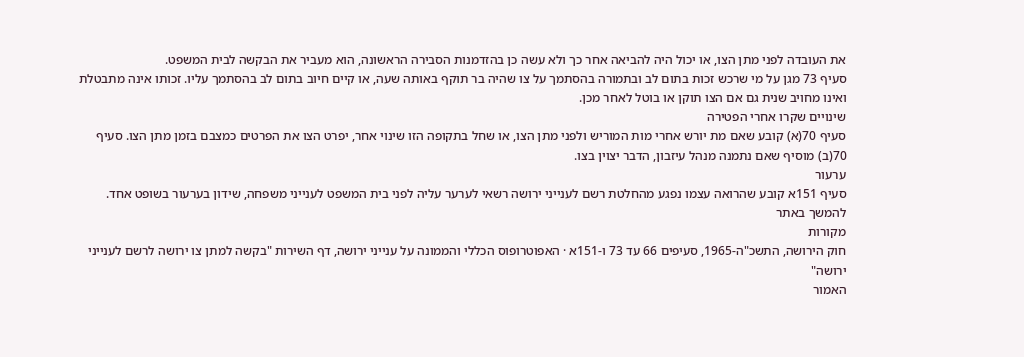את העובדה לפני מתן הצו, או יכול היה להביאה אחר כך ולא עשה כן בהזדמנות הסבירה הראשונה, הוא מעביר את הבקשה לבית המשפט.
סעיף 73 מגן על מי שרכש זכות בתום לב ובתמורה בהסתמך על צו שהיה בר תוקף באותה שעה, או קיים חיוב בתום לב בהסתמך עליו. זכותו אינה מתבטלת ואינו מחויב שנית גם אם הצו תוקן או בוטל לאחר מכן.
שינויים שקרו אחרי הפטירה
סעיף 70(א) קובע שאם מת יורש אחרי מות המוריש ולפני מתן הצו, או שחל בתקופה הזו שינוי אחר, יפרט הצו את הפרטים כמצבם בזמן מתן הצו. סעיף 70(ב) מוסיף שאם נתמנה מנהל עיזבון, הדבר יצוין בצו.
ערעור
סעיף 151א קובע שהרואה עצמו נפגע מהחלטת רשם לענייני ירושה רשאי לערער עליה לפני בית המשפט לענייני משפחה, שידון בערעור בשופט אחד.
להמשך באתר
מקורות
חוק הירושה, התשכ"ה-1965, סעיפים 66 עד 73 ו-151א · האפוטרופוס הכללי והממונה על ענייני ירושה, דף השירות "בקשה למתן צו ירושה לרשם לענייני ירושה"
האמור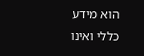הוא מידע כללי ואינו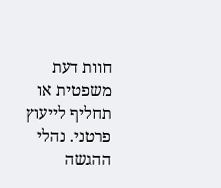חוות דעת משפטית או תחליף לייעוץ פרטני. נהלי ההגשה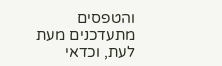והטפסים מתעדכנים מעת לעת, וכדאי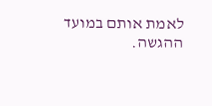לאמת אותם במועד ההגשה.